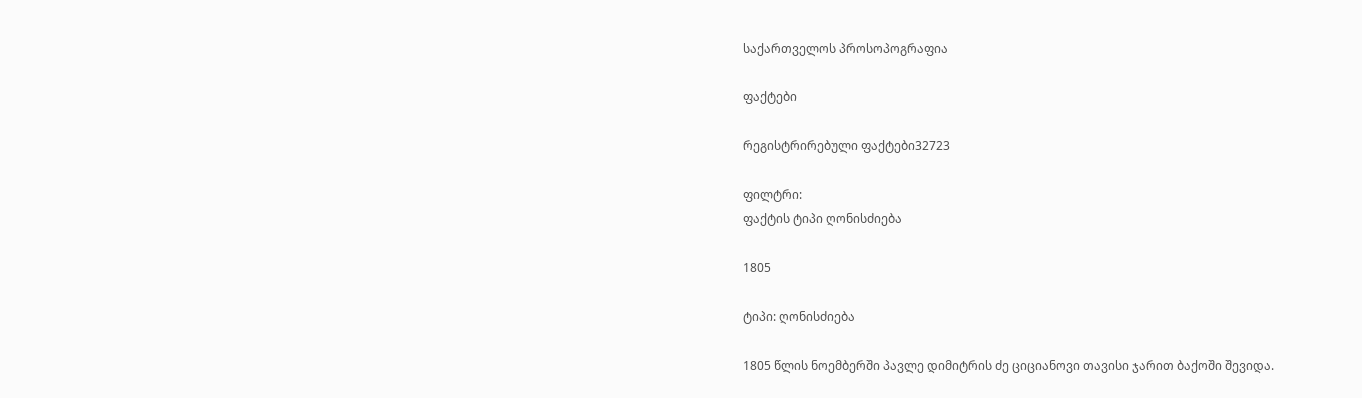საქართველოს პროსოპოგრაფია

ფაქტები

რეგისტრირებული ფაქტები32723

ფილტრი:
ფაქტის ტიპი ღონისძიება

1805

ტიპი: ღონისძიება

1805 წლის ნოემბერში პავლე დიმიტრის ძე ციციანოვი თავისი ჯარით ბაქოში შევიდა.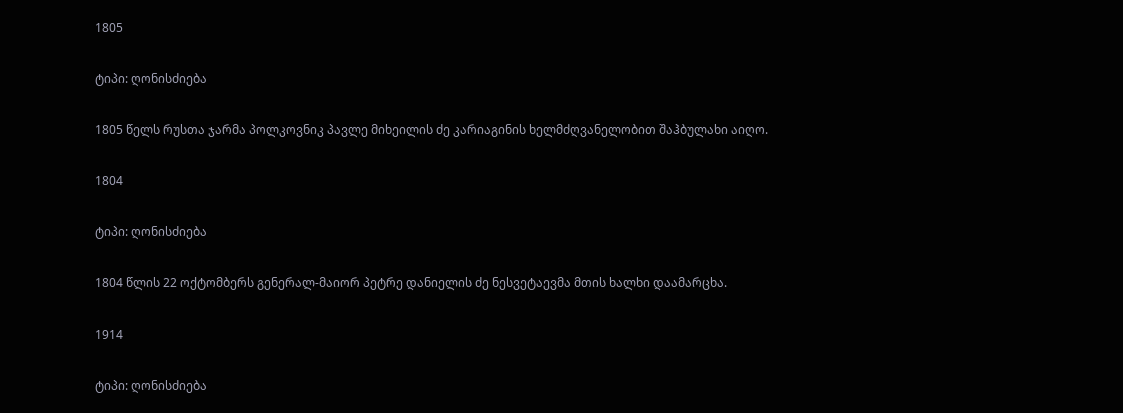1805

ტიპი: ღონისძიება

1805 წელს რუსთა ჯარმა პოლკოვნიკ პავლე მიხეილის ძე კარიაგინის ხელმძღვანელობით შაჰბულახი აიღო.

1804

ტიპი: ღონისძიება

1804 წლის 22 ოქტომბერს გენერალ-მაიორ პეტრე დანიელის ძე ნესვეტაევმა მთის ხალხი დაამარცხა.

1914

ტიპი: ღონისძიება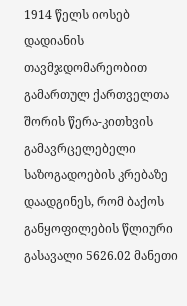1914 წელს იოსებ დადიანის თავმჯდომარეობით გამართულ ქართველთა შორის წერა-კითხვის გამავრცელებელი საზოგადოების კრებაზე დაადგინეს, რომ ბაქოს განყოფილების წლიური გასავალი 5626.02 მანეთი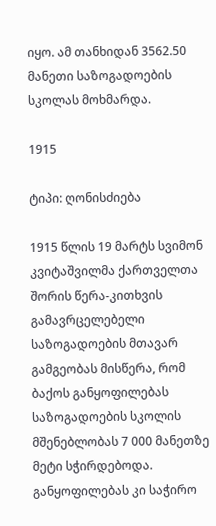იყო. ამ თანხიდან 3562.50 მანეთი საზოგადოების სკოლას მოხმარდა.

1915

ტიპი: ღონისძიება

1915 წლის 19 მარტს სვიმონ კვიტაშვილმა ქართველთა შორის წერა-კითხვის გამავრცელებელი საზოგადოების მთავარ გამგეობას მისწერა, რომ ბაქოს განყოფილებას საზოგადოების სკოლის მშენებლობას 7 000 მანეთზე მეტი სჭირდებოდა. განყოფილებას კი საჭირო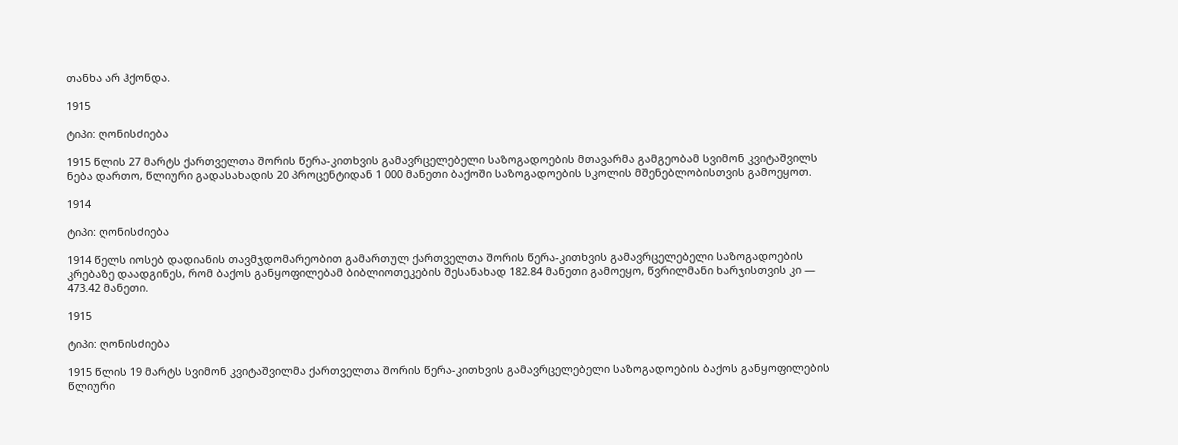თანხა არ ჰქონდა.

1915

ტიპი: ღონისძიება

1915 წლის 27 მარტს ქართველთა შორის წერა-კითხვის გამავრცელებელი საზოგადოების მთავარმა გამგეობამ სვიმონ კვიტაშვილს ნება დართო, წლიური გადასახადის 20 პროცენტიდან 1 000 მანეთი ბაქოში საზოგადოების სკოლის მშენებლობისთვის გამოეყოთ.

1914

ტიპი: ღონისძიება

1914 წელს იოსებ დადიანის თავმჯდომარეობით გამართულ ქართველთა შორის წერა-კითხვის გამავრცელებელი საზოგადოების კრებაზე დაადგინეს, რომ ბაქოს განყოფილებამ ბიბლიოთეკების შესანახად 182.84 მანეთი გამოეყო, წვრილმანი ხარჯისთვის კი — 473.42 მანეთი.

1915

ტიპი: ღონისძიება

1915 წლის 19 მარტს სვიმონ კვიტაშვილმა ქართველთა შორის წერა-კითხვის გამავრცელებელი საზოგადოების ბაქოს განყოფილების წლიური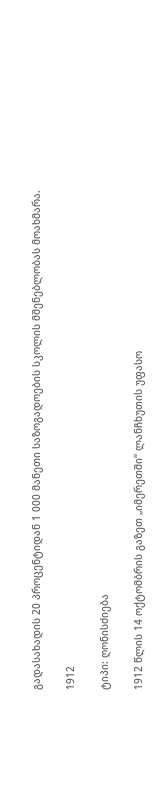გადასახადის 20 პროცენტიდან 1 000 მანეთი საზოგადოების სკოლის მშენებლობას მოახმარა.

1912

ტიპი: ღონისძიება

1912 წლის 14 ოქტომბრის გაზეთ „იმერეთში“ ლანჩხუთის უფასო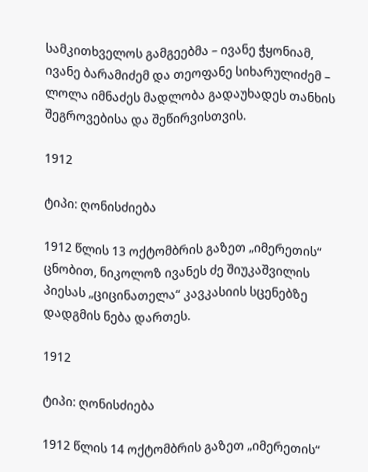სამკითხველოს გამგეებმა – ივანე ჭყონიამ, ივანე ბარამიძემ და თეოფანე სიხარულიძემ – ლოლა იმნაძეს მადლობა გადაუხადეს თანხის შეგროვებისა და შეწირვისთვის.

1912

ტიპი: ღონისძიება

1912 წლის 13 ოქტომბრის გაზეთ „იმერეთის“ ცნობით, ნიკოლოზ ივანეს ძე შიუკაშვილის პიესას „ციცინათელა“ კავკასიის სცენებზე დადგმის ნება დართეს.

1912

ტიპი: ღონისძიება

1912 წლის 14 ოქტომბრის გაზეთ „იმერეთის“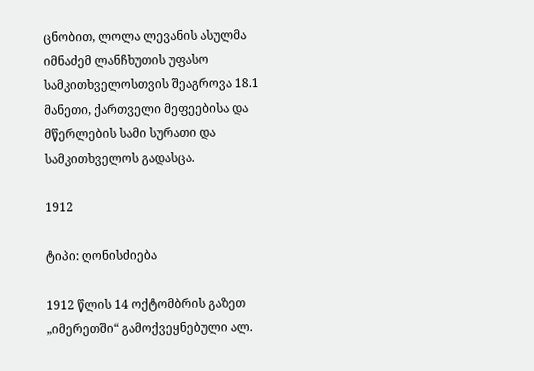ცნობით, ლოლა ლევანის ასულმა იმნაძემ ლანჩხუთის უფასო სამკითხველოსთვის შეაგროვა 18.1 მანეთი, ქართველი მეფეებისა და მწერლების სამი სურათი და სამკითხველოს გადასცა.

1912

ტიპი: ღონისძიება

1912 წლის 14 ოქტომბრის გაზეთ „იმერეთში“ გამოქვეყნებული ალ.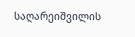საღარეიშვილის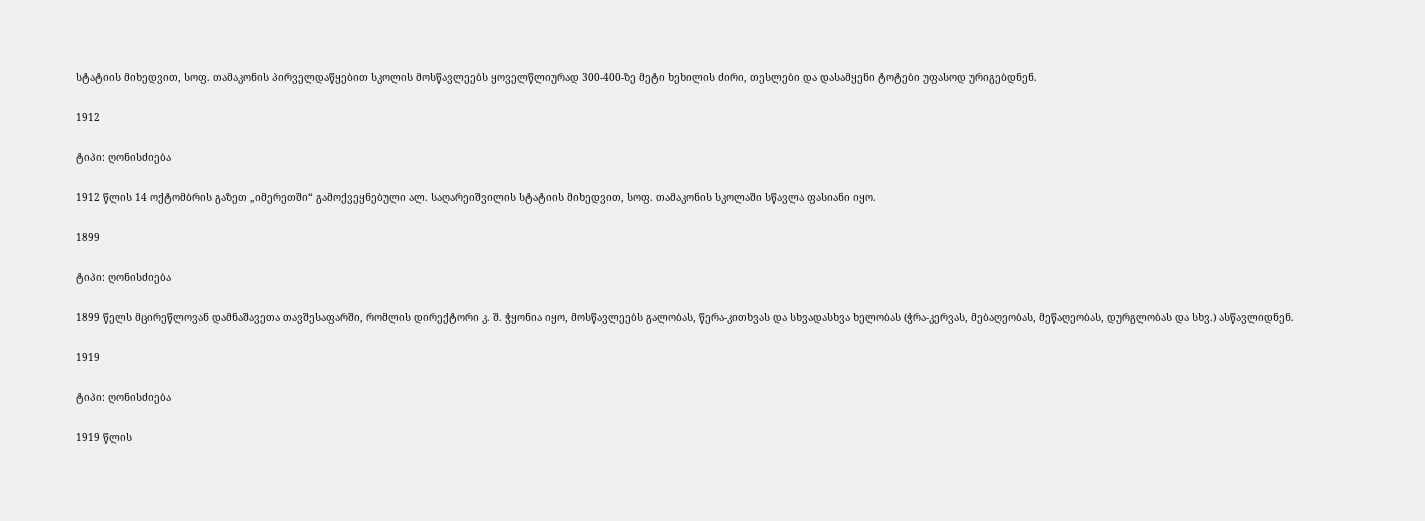სტატიის მიხედვით, სოფ. თამაკონის პირველდაწყებით სკოლის მოსწავლეებს ყოველწლიურად 300-400-ზე მეტი ხეხილის ძირი, თესლები და დასამყენი ტოტები უფასოდ ურიგებდნენ.

1912

ტიპი: ღონისძიება

1912 წლის 14 ოქტომბრის გაზეთ „იმერეთში“ გამოქვეყნებული ალ. საღარეიშვილის სტატიის მიხედვით, სოფ. თამაკონის სკოლაში სწავლა ფასიანი იყო.

1899

ტიპი: ღონისძიება

1899 წელს მცირეწლოვან დამნაშავეთა თავშესაფარში, რომლის დირექტორი კ. შ. ჭყონია იყო, მოსწავლეებს გალობას, წერა-კითხვას და სხვადასხვა ხელობას (ჭრა-კერვას, მებაღეობას, მეწაღეობას, დურგლობას და სხვ.) ასწავლიდნენ.

1919

ტიპი: ღონისძიება

1919 წლის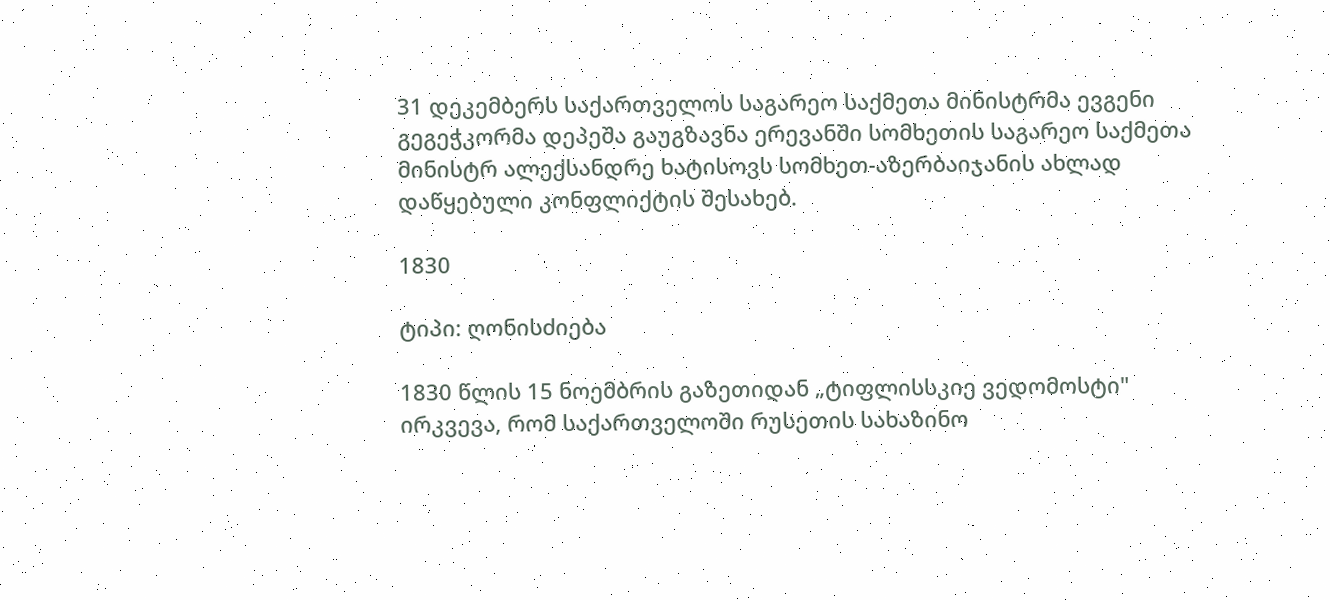31 დეკემბერს საქართველოს საგარეო საქმეთა მინისტრმა ევგენი გეგეჭკორმა დეპეშა გაუგზავნა ერევანში სომხეთის საგარეო საქმეთა მინისტრ ალექსანდრე ხატისოვს სომხეთ-აზერბაიჯანის ახლად დაწყებული კონფლიქტის შესახებ.

1830

ტიპი: ღონისძიება

1830 წლის 15 ნოემბრის გაზეთიდან „ტიფლისსკიე ვედომოსტი" ირკვევა, რომ საქართველოში რუსეთის სახაზინო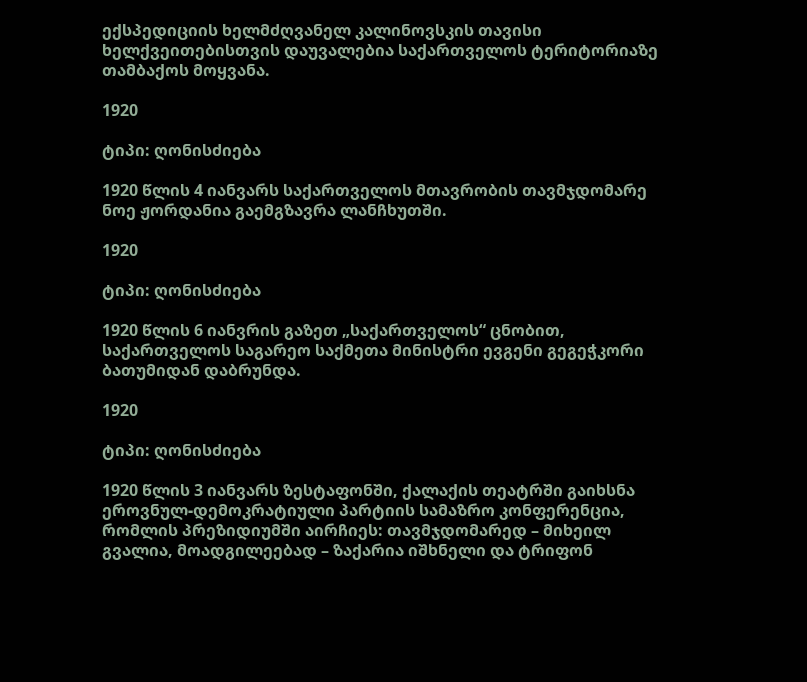ექსპედიციის ხელმძღვანელ კალინოვსკის თავისი ხელქვეითებისთვის დაუვალებია საქართველოს ტერიტორიაზე თამბაქოს მოყვანა.

1920

ტიპი: ღონისძიება

1920 წლის 4 იანვარს საქართველოს მთავრობის თავმჯდომარე ნოე ჟორდანია გაემგზავრა ლანჩხუთში.

1920

ტიპი: ღონისძიება

1920 წლის 6 იანვრის გაზეთ „საქართველოს“ ცნობით, საქართველოს საგარეო საქმეთა მინისტრი ევგენი გეგეჭკორი ბათუმიდან დაბრუნდა.

1920

ტიპი: ღონისძიება

1920 წლის 3 იანვარს ზესტაფონში, ქალაქის თეატრში გაიხსნა ეროვნულ-დემოკრატიული პარტიის სამაზრო კონფერენცია, რომლის პრეზიდიუმში აირჩიეს: თავმჯდომარედ – მიხეილ გვალია, მოადგილეებად – ზაქარია იშხნელი და ტრიფონ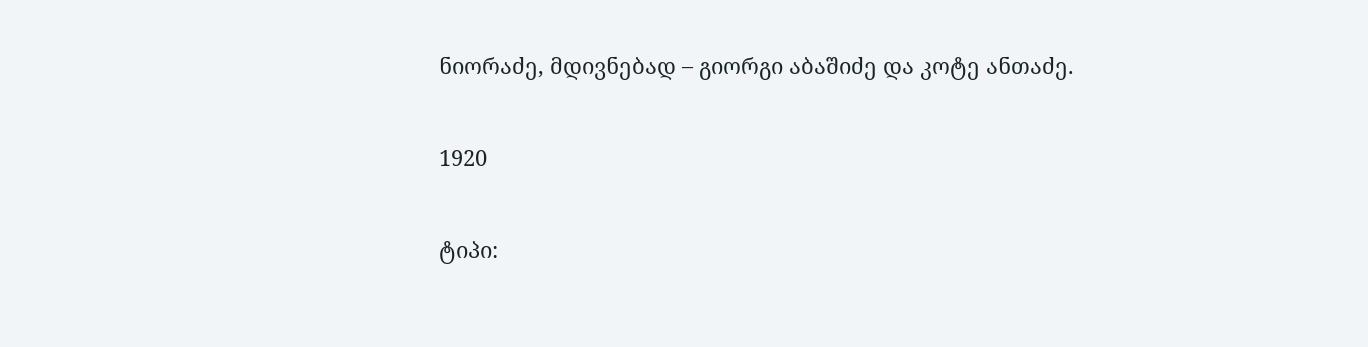ნიორაძე, მდივნებად – გიორგი აბაშიძე და კოტე ანთაძე.

1920

ტიპი: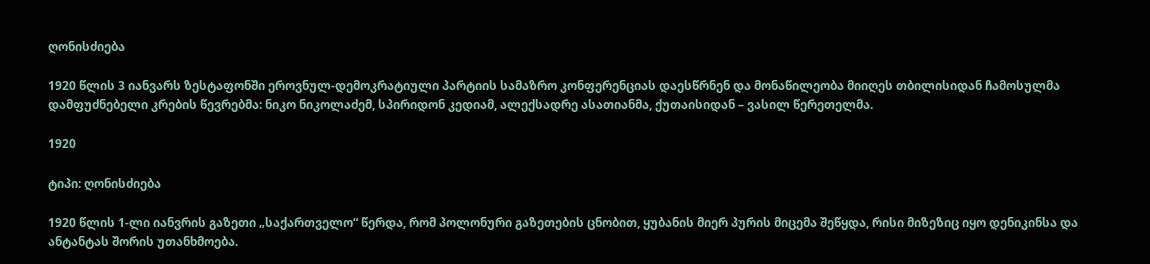ღონისძიება

1920 წლის 3 იანვარს ზესტაფონში ეროვნულ-დემოკრატიული პარტიის სამაზრო კონფერენციას დაესწრნენ და მონაწილეობა მიიღეს თბილისიდან ჩამოსულმა დამფუძნებელი კრების წევრებმა: ნიკო ნიკოლაძემ, სპირიდონ კედიამ, ალექსადრე ასათიანმა, ქუთაისიდან – ვასილ წერეთელმა.

1920

ტიპი: ღონისძიება

1920 წლის 1-ლი იანვრის გაზეთი „საქართველო“ წერდა, რომ პოლონური გაზეთების ცნობით, ყუბანის მიერ პურის მიცემა შეწყდა, რისი მიზეზიც იყო დენიკინსა და ანტანტას შორის უთანხმოება.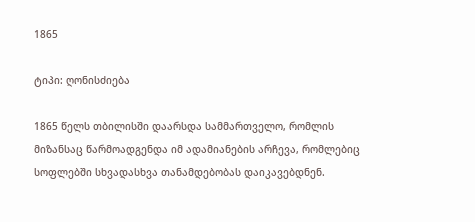1865

ტიპი: ღონისძიება

1865 წელს თბილისში დაარსდა სამმართველო, რომლის მიზანსაც წარმოადგენდა იმ ადამიანების არჩევა, რომლებიც სოფლებში სხვადასხვა თანამდებობას დაიკავებდნენ.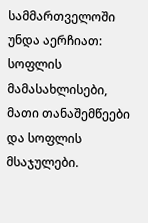სამმართველოში უნდა აერჩიათ: სოფლის მამასახლისები, მათი თანაშემწეები და სოფლის მსაჯულები.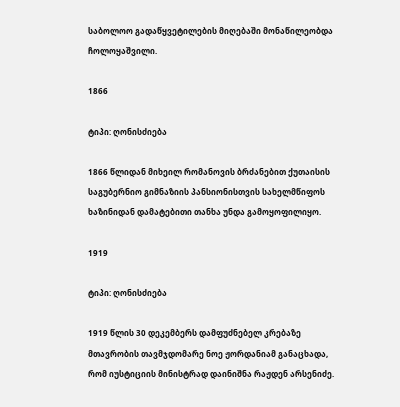საბოლოო გადაწყვეტილების მიღებაში მონაწილეობდა ჩოლოყაშვილი.

1866

ტიპი: ღონისძიება

1866 წლიდან მიხეილ რომანოვის ბრძანებით ქუთაისის საგუბერნიო გიმნაზიის პანსიონისთვის სახელმწიფოს ხაზინიდან დამატებითი თანხა უნდა გამოყოფილიყო.

1919

ტიპი: ღონისძიება

1919 წლის 30 დეკემბერს დამფუძნებელ კრებაზე მთავრობის თავმჯდომარე ნოე ჟორდანიამ განაცხადა, რომ იუსტიციის მინისტრად დაინიშნა რაჟდენ არსენიძე.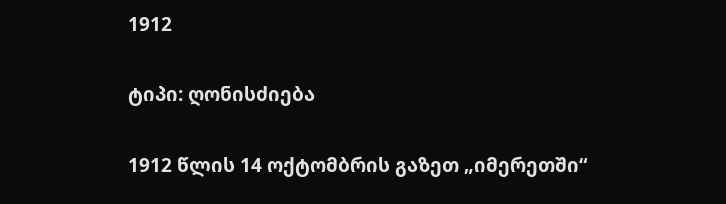1912

ტიპი: ღონისძიება

1912 წლის 14 ოქტომბრის გაზეთ „იმერეთში“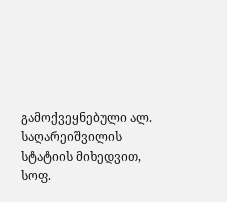გამოქვეყნებული ალ. საღარეიშვილის სტატიის მიხედვით, სოფ.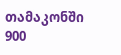თამაკონში 900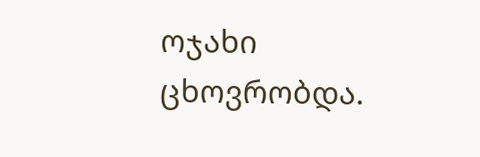ოჯახი ცხოვრობდა.